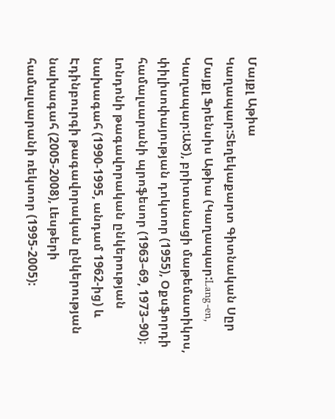Մայքլ Աթիա
Կաղապար:Տեղեկաքարտ Գիտնական Սըր Մայքլ Ֆրենսիս Աթիա (Կաղապար:Lang-en, Կաղապար:ԱԾ), բրիտանացի մաթեմատիկոս, փիլիսոփայության դոկտոր (1955), Օքսֆորդի համալսարանի պրոֆեսոր (1963–69, 1973–90)։ Լոնդոնի թագավորական ընկերության նախագահ (1990-1995, անդամ 1962-ից) և Էդինբուրգի թագավորական ընկերության նախագահ (2005-2008), Լեսթերի համալսարանի ռեկտոր (1995-2005):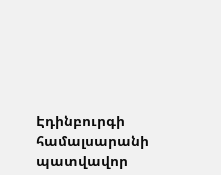Էդինբուրգի համալսարանի պատվավոր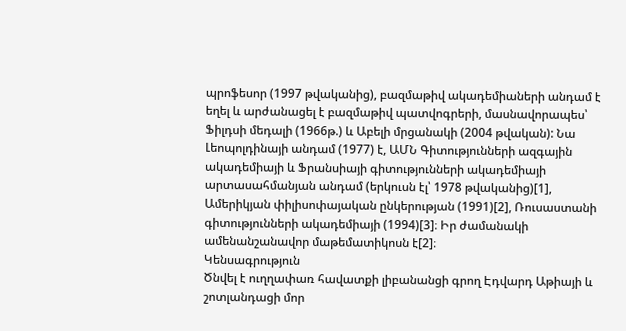պրոֆեսոր (1997 թվականից), բազմաթիվ ակադեմիաների անդամ է եղել և արժանացել է բազմաթիվ պատվոգրերի, մասնավորապես՝ Ֆիլդսի մեդալի (1966թ.) և Աբելի մրցանակի (2004 թվական): Նա Լեոպոլդինայի անդամ (1977) է, ԱՄՆ Գիտությունների ազգային ակադեմիայի և Ֆրանսիայի գիտությունների ակադեմիայի արտասահմանյան անդամ (երկուսն էլ՝ 1978 թվականից)[1], Ամերիկյան փիլիսոփայական ընկերության (1991)[2], Ռուսաստանի գիտությունների ակադեմիայի (1994)[3]։ Իր ժամանակի ամենանշանավոր մաթեմատիկոսն է[2]։
Կենսագրություն
Ծնվել է ուղղափառ հավատքի լիբանանցի գրող Էդվարդ Աթիայի և շոտլանդացի մոր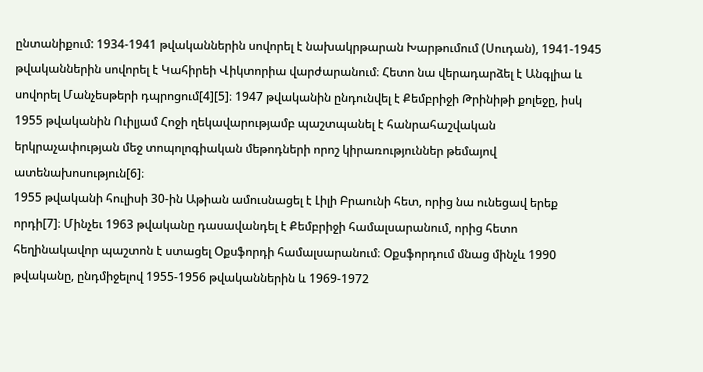ընտանիքում: 1934-1941 թվականներին սովորել է նախակրթարան Խարթումում (Սուդան), 1941-1945 թվականներին սովորել է Կահիրեի Վիկտորիա վարժարանում։ Հետո նա վերադարձել է Անգլիա և սովորել Մանչեսթերի դպրոցում[4][5]։ 1947 թվականին ընդունվել է Քեմբրիջի Թրինիթի քոլեջը, իսկ 1955 թվականին Ուիլյամ Հոջի ղեկավարությամբ պաշտպանել է հանրահաշվական երկրաչափության մեջ տոպոլոգիական մեթոդների որոշ կիրառություններ թեմայով ատենախոսություն[6]։
1955 թվականի հուլիսի 30-ին Աթիան ամուսնացել է Լիլի Բրաունի հետ, որից նա ունեցավ երեք որդի[7]։ Մինչեւ 1963 թվականը դասավանդել է Քեմբրիջի համալսարանում, որից հետո հեղինակավոր պաշտոն է ստացել Օքսֆորդի համալսարանում։ Օքսֆորդում մնաց մինչև 1990 թվականը, ընդմիջելով 1955-1956 թվականներին և 1969-1972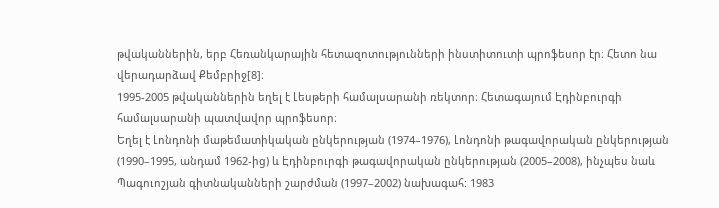թվականներին, երբ Հեռանկարային հետազոտությունների ինստիտուտի պրոֆեսոր էր։ Հետո նա վերադարձավ Քեմբրիջ[8]։
1995-2005 թվականներին եղել է Լեսթերի համալսարանի ռեկտոր։ Հետագայում Էդինբուրգի համալսարանի պատվավոր պրոֆեսոր։
Եղել է Լոնդոնի մաթեմատիկական ընկերության (1974–1976), Լոնդոնի թագավորական ընկերության (1990–1995, անդամ 1962-ից) և Էդինբուրգի թագավորական ընկերության (2005–2008), ինչպես նաև Պագուոշյան գիտնականների շարժման (1997–2002) նախագահ: 1983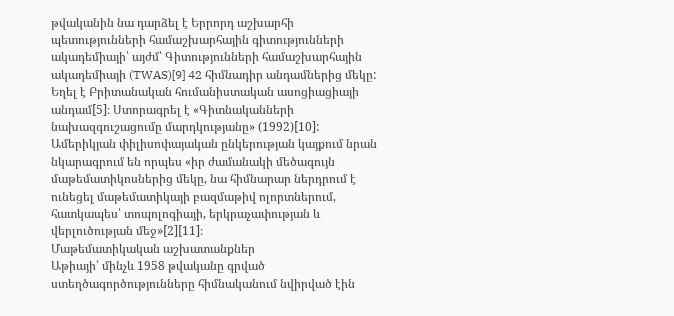թվականին նա դարձել է Երրորդ աշխարհի պետությունների համաշխարհային գիտությունների ակադեմիայի՝ այժմ՝ Գիտությունների համաշխարհային ակադեմիայի (TWAS)[9] 42 հիմնադիր անդամներից մեկը: Եղել է Բրիտանական հումանիստական ասոցիացիայի անդամ[5]։ Ստորագրել է «Գիտնականների նախազգուշացումը մարդկությանը» (1992)[10]:
Ամերիկյան փիլիսոփայական ընկերության կայքում նրան նկարագրում են որպես «իր ժամանակի մեծագույն մաթեմատիկոսներից մեկը, նա հիմնարար ներդրում է ունեցել մաթեմատիկայի բազմաթիվ ոլորտներում, հատկապես՝ տոպոլոգիայի, երկրաչափության և վերլուծության մեջ»[2][11]։
Մաթեմատիկական աշխատանքներ
Աթիայի՝ մինչև 1958 թվականը գրված ստեղծագործությունները հիմնականում նվիրված էին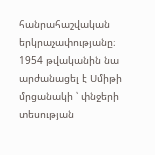հանրահաշվական երկրաչափությանը։ 1954 թվականին նա արժանացել է Սմիթի մրցանակի ՝ փնջերի տեսության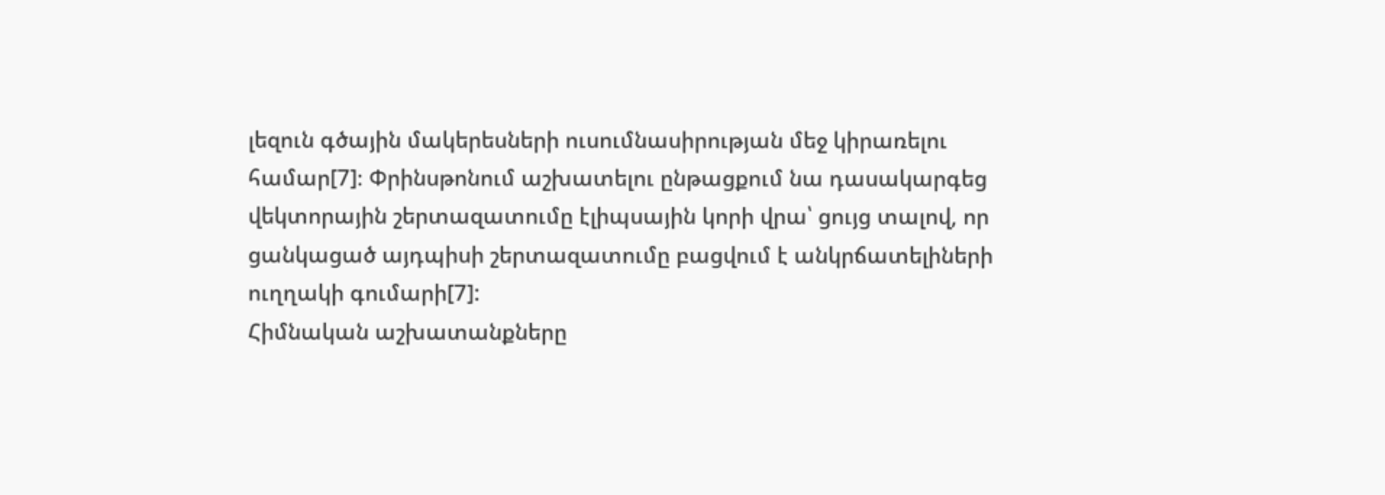լեզուն գծային մակերեսների ուսումնասիրության մեջ կիրառելու համար[7]։ Փրինսթոնում աշխատելու ընթացքում նա դասակարգեց վեկտորային շերտազատումը էլիպսային կորի վրա՝ ցույց տալով, որ ցանկացած այդպիսի շերտազատումը բացվում է անկրճատելիների ուղղակի գումարի[7]:
Հիմնական աշխատանքները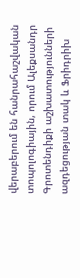վերաբերում են հանրահաշվական տոպոլոգիային, որում Ալեքսանդր Գրոտենդիքի աշխատությունների ազդեցության տակ և Ֆրիդրիխ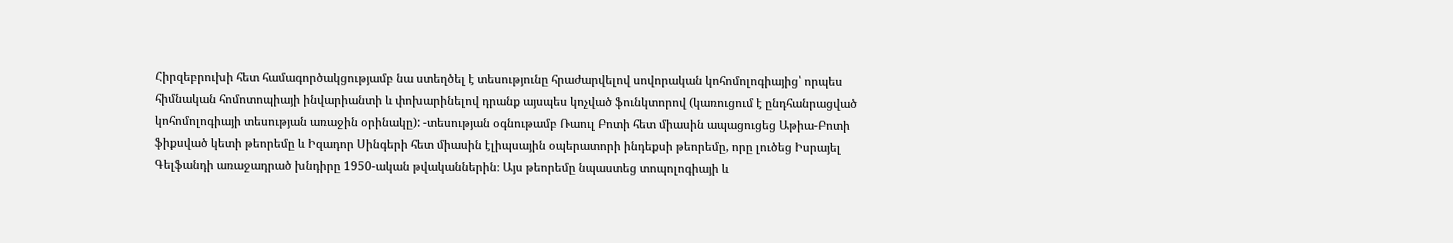Հիրզեբրուխի հետ համագործակցությամբ նա ստեղծել է տեսությունը հրաժարվելով սովորական կոհոմոլոգիայից՝ որպես հիմնական հոմոտոպիայի ինվարիանտի և փոխարինելով դրանք այսպես կոչված ֆունկտորով (կառուցում է ընդհանրացված կոհոմոլոգիայի տեսության առաջին օրինակը): -տեսության օգնութամբ Ռաուլ Բոտի հետ միասին ապացուցեց Աթիա-Բոտի ֆիքսված կետի թեորեմը և Իզադոր Սինգերի հետ միասին էլիպսային օպերատորի ինդեքսի թեորեմը, որը լուծեց Իսրայել Գելֆանդի առաջադրած խնդիրը 1950-ական թվականներին։ Այս թեորեմը նպաստեց տոպոլոգիայի և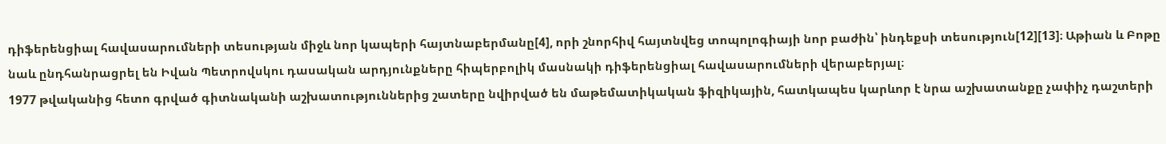դիֆերենցիալ հավասարումների տեսության միջև նոր կապերի հայտնաբերմանը[4], որի շնորհիվ հայտնվեց տոպոլոգիայի նոր բաժին՝ ինդեքսի տեսություն[12][13]։ Աթիան և Բոթը նաև ընդհանրացրել են Իվան Պետրովսկու դասական արդյունքները հիպերբոլիկ մասնակի դիֆերենցիալ հավասարումների վերաբերյալ։
1977 թվականից հետո գրված գիտնականի աշխատություններից շատերը նվիրված են մաթեմատիկական ֆիզիկային, հատկապես կարևոր է նրա աշխատանքը չափիչ դաշտերի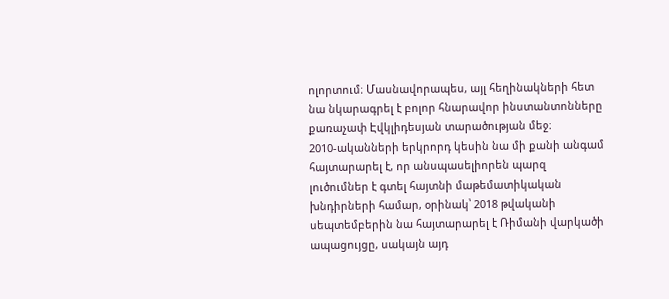ոլորտում։ Մասնավորապես, այլ հեղինակների հետ նա նկարագրել է բոլոր հնարավոր ինստանտոնները քառաչափ Էվկլիդեսյան տարածության մեջ։
2010-ականների երկրորդ կեսին նա մի քանի անգամ հայտարարել է, որ անսպասելիորեն պարզ լուծումներ է գտել հայտնի մաթեմատիկական խնդիրների համար, օրինակ՝ 2018 թվականի սեպտեմբերին նա հայտարարել է Ռիմանի վարկածի ապացույցը, սակայն այդ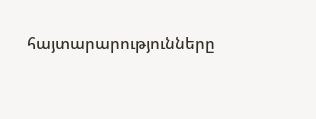հայտարարությունները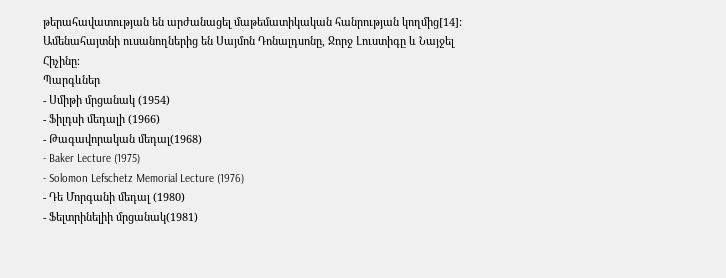թերահավատության են արժանացել մաթեմատիկական հանրության կողմից[14]:
Ամենահայտնի ուսանողներից են Սայմոն Դոնալդսոնը, Ջորջ Լուստիգը և Նայջել Հիչինը։
Պարգևներ
- Սմիթի մրցանակ (1954)
- Ֆիլդսի մեդալի (1966)
- Թագավորական մեդալ(1968)
- Baker Lecture (1975)
- Solomon Lefschetz Memorial Lecture (1976)
- Դե Մորգանի մեդալ (1980)
- Ֆելտրինելիի մրցանակ(1981)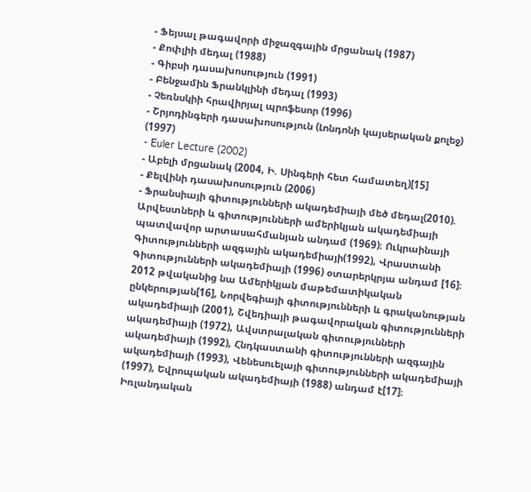- Ֆեյսալ թագավորի միջազգային մրցանակ (1987)
- Քոփլիի մեդալ (1988)
- Գիբսի դասախոսություն (1991)
- Բենջամին Ֆրանկլինի մեդալ (1993)
- Չեռնսկիի հրավիրյալ պրոֆեսոր (1996)
- Շրյոդինգերի դասախոսություն (Լոնդոնի կայսերական քոլեջ) (1997)
- Euler Lecture (2002)
- Աբելի մրցանակ (2004, Ի. Սինգերի հետ համատեղ)[15]
- Քելվինի դասախոսություն (2006)
- Ֆրանսիայի գիտությունների ակադեմիայի մեծ մեդալ(2010).
Արվեստների և գիտությունների ամերիկյան ակադեմիայի պատվավոր արտասահմանյան անդամ (1969)։ Ուկրաինայի Գիտությունների ազգային ակադեմիայի(1992), Վրաստանի Գիտությունների ակադեմիայի (1996) օտարերկրյա անդամ [16]։ 2012 թվականից նա Ամերիկյան մաթեմատիկական ընկերության[16], Նորվեգիայի գիտությունների և գրականության ակադեմիայի (2001), Շվեդիայի թագավորական գիտությունների ակադեմիայի (1972), Ավստրալական գիտությունների ակադեմիայի (1992), Հնդկաստանի գիտությունների ազգային ակադեմիայի (1993), Վենեսուելայի գիտությունների ակադեմիայի (1997), Եվրոպական ակադեմիայի (1988) անդամ է[17]։ Իռլանդական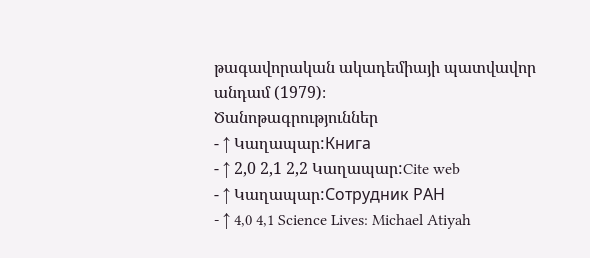թագավորական ակադեմիայի պատվավոր անդամ (1979)։
Ծանոթագրություններ
- ↑ Կաղապար:Книга
- ↑ 2,0 2,1 2,2 Կաղապար:Cite web
- ↑ Կաղապար:Сотрудник РАН
- ↑ 4,0 4,1 Science Lives: Michael Atiyah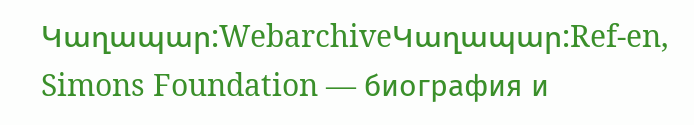Կաղապար:WebarchiveԿաղապար:Ref-en, Simons Foundation — биография и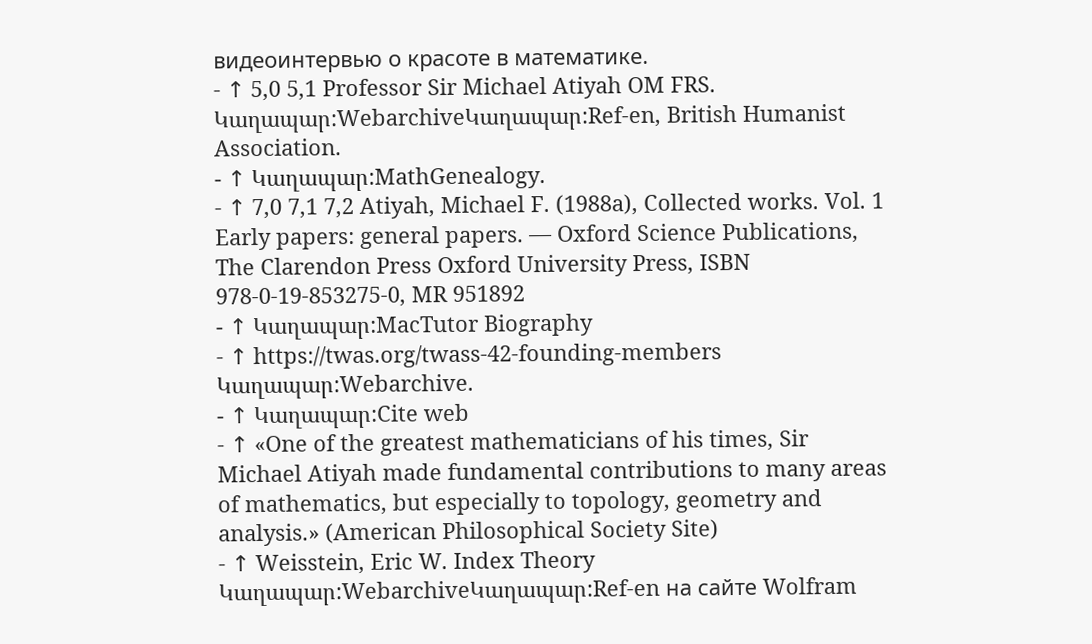видеоинтервью о красоте в математике.
- ↑ 5,0 5,1 Professor Sir Michael Atiyah OM FRS. Կաղապար:WebarchiveԿաղապար:Ref-en, British Humanist Association.
- ↑ Կաղապար:MathGenealogy.
- ↑ 7,0 7,1 7,2 Atiyah, Michael F. (1988a), Collected works. Vol. 1 Early papers: general papers. — Oxford Science Publications, The Clarendon Press Oxford University Press, ISBN 978-0-19-853275-0, MR 951892
- ↑ Կաղապար:MacTutor Biography
- ↑ https://twas.org/twass-42-founding-members Կաղապար:Webarchive.
- ↑ Կաղապար:Cite web
- ↑ «One of the greatest mathematicians of his times, Sir Michael Atiyah made fundamental contributions to many areas of mathematics, but especially to topology, geometry and analysis.» (American Philosophical Society Site)
- ↑ Weisstein, Eric W. Index Theory Կաղապար:WebarchiveԿաղապար:Ref-en на сайте Wolfram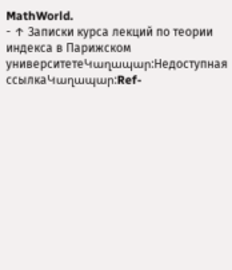MathWorld.
- ↑ Записки курса лекций по теории индекса в Парижском университетеԿաղապար:Недоступная ссылкаԿաղապար:Ref-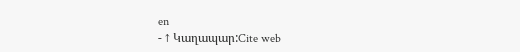en
- ↑ Կաղապար:Cite web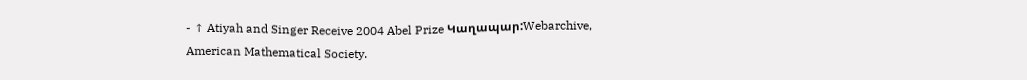- ↑ Atiyah and Singer Receive 2004 Abel Prize Կաղապար:Webarchive, American Mathematical Society.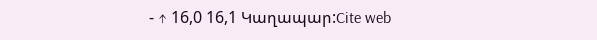- ↑ 16,0 16,1 Կաղապար:Cite web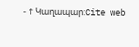- ↑ Կաղապար:Cite web